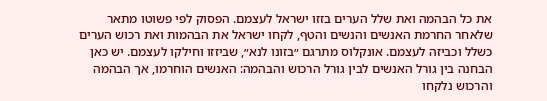את כל הבהמה ואת שלל הערים בזזו ישראל לעצמם. הפסוק לפי פשוטו מתאר שלאחר החרמת האנשים והנשים והטף, לקחו ישראל את הבהמות ואת רכוש הערים כשלל וכביזה לעצמם. אונקלוס מתרגם ״בזונו לנא״, שביזזו וחילקו לעצמם. יש כאן הבחנה בין גורל האנשים לבין גורל הרכוש והבהמה: האנשים הוחרמו, אך הבהמה והרכוש נלקחו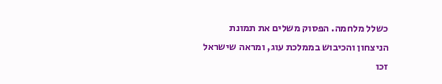כשלל מלחמה. הפסוק משלים את תמונת הניצחון והכיבוש בממלכת עוג, ומראה שישראל זכו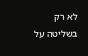לא רק בשליטה על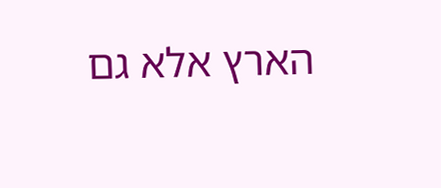הארץ אלא גם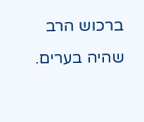ברכוש הרב שהיה בערים.